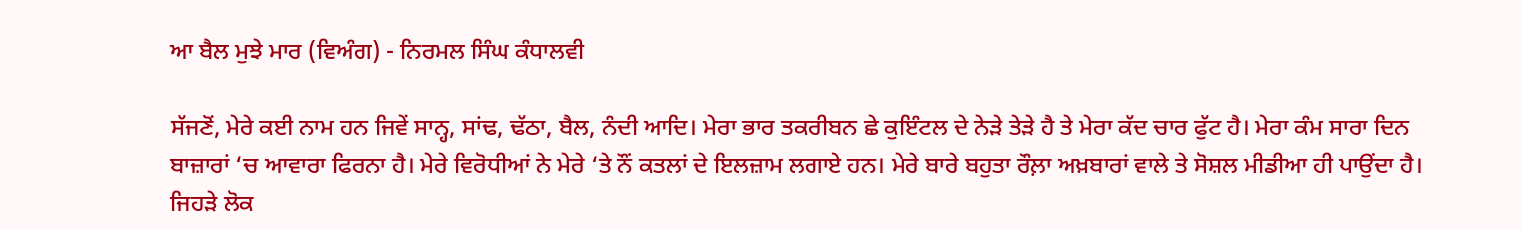ਆ ਬੈਲ ਮੁਝੇ ਮਾਰ (ਵਿਅੰਗ) - ਨਿਰਮਲ ਸਿੰਘ ਕੰਧਾਲਵੀ

ਸੱਜਣੋਂ, ਮੇਰੇ ਕਈ ਨਾਮ ਹਨ ਜਿਵੇਂ ਸਾਨ੍ਹ, ਸਾਂਢ, ਢੱਠਾ, ਬੈਲ, ਨੰਦੀ ਆਦਿ। ਮੇਰਾ ਭਾਰ ਤਕਰੀਬਨ ਛੇ ਕੁਇੰਟਲ ਦੇ ਨੇੜੇ ਤੇੜੇ ਹੈ ਤੇ ਮੇਰਾ ਕੱਦ ਚਾਰ ਫੁੱਟ ਹੈ। ਮੇਰਾ ਕੰਮ ਸਾਰਾ ਦਿਨ ਬਾਜ਼ਾਰਾਂ ‘ਚ ਆਵਾਰਾ ਫਿਰਨਾ ਹੈ। ਮੇਰੇ ਵਿਰੋਧੀਆਂ ਨੇ ਮੇਰੇ ‘ਤੇ ਨੌਂ ਕਤਲਾਂ ਦੇ ਇਲਜ਼ਾਮ ਲਗਾਏ ਹਨ। ਮੇਰੇ ਬਾਰੇ ਬਹੁਤਾ ਰੌਲ਼ਾ ਅਖ਼ਬਾਰਾਂ ਵਾਲੇ ਤੇ ਸੋਸ਼ਲ ਮੀਡੀਆ ਹੀ ਪਾਉਂਦਾ ਹੈ। ਜਿਹੜੇ ਲੋਕ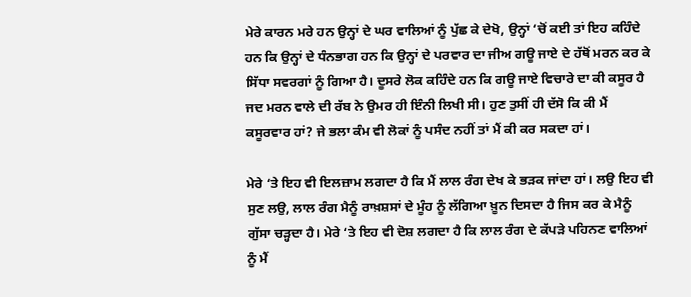ਮੇਰੇ ਕਾਰਨ ਮਰੇ ਹਨ ਉਨ੍ਹਾਂ ਦੇ ਘਰ ਵਾਲਿਆਂ ਨੂੰ ਪੁੱਛ ਕੇ ਦੇਖੋ, ਉਨ੍ਹਾਂ ‘ਚੋਂ ਕਈ ਤਾਂ ਇਹ ਕਹਿੰਦੇ ਹਨ ਕਿ ਉਨ੍ਹਾਂ ਦੇ ਧੰਨਭਾਗ ਹਨ ਕਿ ਉਨ੍ਹਾਂ ਦੇ ਪਰਵਾਰ ਦਾ ਜੀਅ ਗਊ ਜਾਏ ਦੇ ਹੱਥੋਂ ਮਰਨ ਕਰ ਕੇ ਸਿੱਧਾ ਸਵਰਗਾਂ ਨੂੰ ਗਿਆ ਹੈ। ਦੂਸਰੇ ਲੋਕ ਕਹਿੰਦੇ ਹਨ ਕਿ ਗਊ ਜਾਏ ਵਿਚਾਰੇ ਦਾ ਕੀ ਕਸੂਰ ਹੈ ਜਦ ਮਰਨ ਵਾਲੇ ਦੀ ਰੱਬ ਨੇ ਉਮਰ ਹੀ ਇੰਨੀ ਲਿਖੀ ਸੀ। ਹੁਣ ਤੁਸੀਂ ਹੀ ਦੱਸੋ ਕਿ ਕੀ ਮੈਂ ਕਸੂਰਵਾਰ ਹਾਂ? ਜੇ ਭਲਾ ਕੰਮ ਵੀ ਲੋਕਾਂ ਨੂੰ ਪਸੰਦ ਨਹੀਂ ਤਾਂ ਮੈਂ ਕੀ ਕਰ ਸਕਦਾ ਹਾਂ।

ਮੇਰੇ ‘ਤੇ ਇਹ ਵੀ ਇਲਜ਼ਾਮ ਲਗਦਾ ਹੈ ਕਿ ਮੈਂ ਲਾਲ ਰੰਗ ਦੇਖ ਕੇ ਭੜਕ ਜਾਂਦਾ ਹਾਂ। ਲਉ ਇਹ ਵੀ ਸੁਣ ਲਉ, ਲਾਲ ਰੰਗ ਮੈਨੂੰ ਰਾਖ਼ਸ਼ਸਾਂ ਦੇ ਮੂੰਹ ਨੂੰ ਲੱਗਿਆ ਖ਼ੂਨ ਦਿਸਦਾ ਹੈ ਜਿਸ ਕਰ ਕੇ ਮੈਨੂੰ ਗੁੱਸਾ ਚੜ੍ਹਦਾ ਹੈ। ਮੇਰੇ ‘ਤੇ ਇਹ ਵੀ ਦੋਸ਼ ਲਗਦਾ ਹੈ ਕਿ ਲਾਲ ਰੰਗ ਦੇ ਕੱਪੜੇ ਪਹਿਨਣ ਵਾਲਿਆਂ ਨੂੰ ਮੈਂ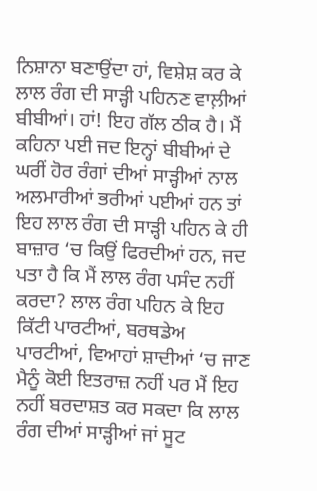ਨਿਸ਼ਾਨਾ ਬਣਾਉਂਦਾ ਹਾਂ, ਵਿਸ਼ੇਸ਼ ਕਰ ਕੇ ਲਾਲ ਰੰਗ ਦੀ ਸਾੜ੍ਹੀ ਪਹਿਨਣ ਵਾਲ਼ੀਆਂ ਬੀਬੀਆਂ। ਹਾਂ! ਇਹ ਗੱਲ ਠੀਕ ਹੈ। ਮੈਂ ਕਹਿਨਾ ਪਈ ਜਦ ਇਨ੍ਹਾਂ ਬੀਬੀਆਂ ਦੇ ਘਰੀਂ ਹੋਰ ਰੰਗਾਂ ਦੀਆਂ ਸਾੜ੍ਹੀਆਂ ਨਾਲ ਅਲਮਾਰੀਆਂ ਭਰੀਆਂ ਪਈਆਂ ਹਨ ਤਾਂ ਇਹ ਲਾਲ ਰੰਗ ਦੀ ਸਾੜ੍ਹੀ ਪਹਿਨ ਕੇ ਹੀ ਬਾਜ਼ਾਰ ‘ਚ ਕਿਉਂ ਫਿਰਦੀਆਂ ਹਨ, ਜਦ ਪਤਾ ਹੈ ਕਿ ਮੈਂ ਲਾਲ ਰੰਗ ਪਸੰਦ ਨਹੀਂ ਕਰਦਾ? ਲਾਲ ਰੰਗ ਪਹਿਨ ਕੇ ਇਹ ਕਿੱਟੀ ਪਾਰਟੀਆਂ, ਬਰਥਡੇਅ ਪਾਰਟੀਆਂ, ਵਿਆਹਾਂ ਸ਼ਾਦੀਆਂ ‘ਚ ਜਾਣ ਮੈਨੂੰ ਕੋਈ ਇਤਰਾਜ਼ ਨਹੀਂ ਪਰ ਮੈਂ ਇਹ ਨਹੀਂ ਬਰਦਾਸ਼ਤ ਕਰ ਸਕਦਾ ਕਿ ਲਾਲ ਰੰਗ ਦੀਆਂ ਸਾੜ੍ਹੀਆਂ ਜਾਂ ਸੂਟ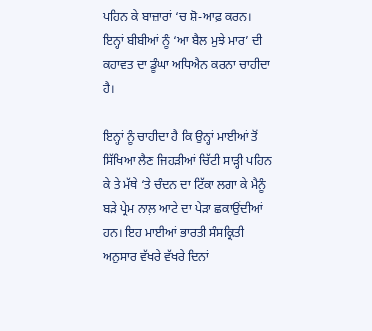ਪਹਿਨ ਕੇ ਬਾਜ਼ਾਰਾਂ ‘ਚ ਸ਼ੋ-ਆਫ਼ ਕਰਨ। ਇਨ੍ਹਾਂ ਬੀਬੀਆਂ ਨੂੰ ‘ਆ ਬੈਲ ਮੁਝੇ ਮਾਰ’ ਦੀ ਕਹਾਵਤ ਦਾ ਡੂੰਘਾ ਅਧਿਐਨ ਕਰਨਾ ਚਾਹੀਦਾ ਹੈ।

ਇਨ੍ਹਾਂ ਨੂੰ ਚਾਹੀਦਾ ਹੈ ਕਿ ਉਨ੍ਹਾਂ ਮਾਈਆਂ ਤੋਂ ਸਿੱਖਿਆ ਲੈਣ ਜਿਹੜੀਆਂ ਚਿੱਟੀ ਸਾੜ੍ਹੀ ਪਹਿਨ ਕੇ ਤੇ ਮੱਥੇ ‘ਤੇ ਚੰਦਨ ਦਾ ਟਿੱਕਾ ਲਗਾ ਕੇ ਮੈਨੂੰ ਬੜੇ ਪ੍ਰੇਮ ਨਾਲ਼ ਆਟੇ ਦਾ ਪੇੜਾ ਛਕਾਉਂਦੀਆਂ ਹਨ। ਇਹ ਮਾਈਆਂ ਭਾਰਤੀ ਸੰਸਕ੍ਰਿਤੀ ਅਨੁਸਾਰ ਵੱਖਰੇ ਵੱਖਰੇ ਦਿਨਾਂ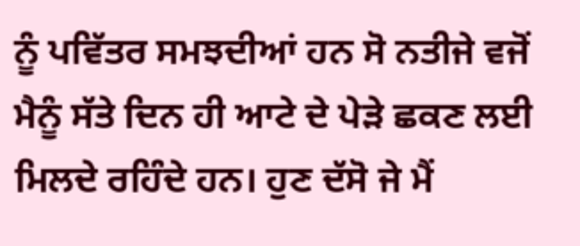ਨੂੰ ਪਵਿੱਤਰ ਸਮਝਦੀਆਂ ਹਨ ਸੋ ਨਤੀਜੇ ਵਜੋਂ ਮੈਨੂੰ ਸੱਤੇ ਦਿਨ ਹੀ ਆਟੇ ਦੇ ਪੇੜੇ ਛਕਣ ਲਈ ਮਿਲਦੇ ਰਹਿੰਦੇ ਹਨ। ਹੁਣ ਦੱਸੋ ਜੇ ਮੈਂ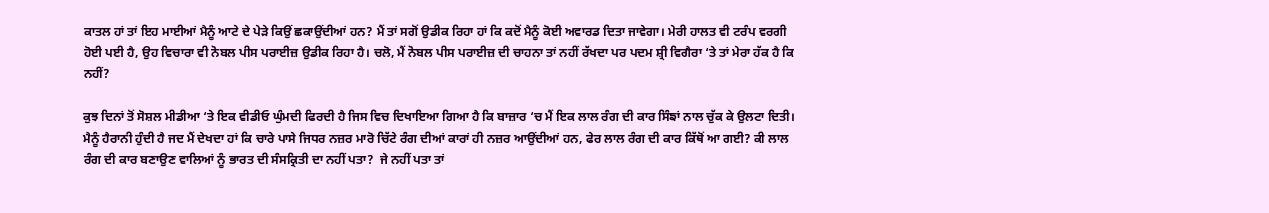ਕਾਤਲ ਹਾਂ ਤਾਂ ਇਹ ਮਾਈਆਂ ਮੈਨੂੰ ਆਟੇ ਦੇ ਪੇੜੇ ਕਿਉਂ ਛਕਾਉਂਦੀਆਂ ਹਨ? ਮੈਂ ਤਾਂ ਸਗੋਂ ਉਡੀਕ ਰਿਹਾ ਹਾਂ ਕਿ ਕਦੋਂ ਮੈਨੂੰ ਕੋਈ ਅਵਾਰਡ ਦਿਤਾ ਜਾਵੇਗਾ। ਮੇਰੀ ਹਾਲਤ ਵੀ ਟਰੰਪ ਵਰਗੀ ਹੋਈ ਪਈ ਹੈ, ਉਹ ਵਿਚਾਰਾ ਵੀ ਨੋਬਲ ਪੀਸ ਪਰਾਈਜ਼ ਉਡੀਕ ਰਿਹਾ ਹੈ। ਚਲੋ, ਮੈਂ ਨੋਬਲ ਪੀਸ ਪਰਾਈਜ਼ ਦੀ ਚਾਹਨਾ ਤਾਂ ਨਹੀਂ ਰੱਖਦਾ ਪਰ ਪਦਮ ਸ਼੍ਰੀ ਵਿਗੈਰਾ ‘ਤੇ ਤਾਂ ਮੇਰਾ ਹੱਕ ਹੈ ਕਿ ਨਹੀਂ?

ਕੁਝ ਦਿਨਾਂ ਤੋਂ ਸੋਸ਼ਲ ਮੀਡੀਆ ‘ਤੇ ਇਕ ਵੀਡੀਓ ਘੁੰਮਦੀ ਫਿਰਦੀ ਹੈ ਜਿਸ ਵਿਚ ਦਿਖਾਇਆ ਗਿਆ ਹੈ ਕਿ ਬਾਜ਼ਾਰ ‘ਚ ਮੈਂ ਇਕ ਲਾਲ ਰੰਗ ਦੀ ਕਾਰ ਸਿੰਙਾਂ ਨਾਲ ਚੁੱਕ ਕੇ ਉਲਟਾ ਦਿਤੀ। ਮੈਨੂੰ ਹੈਰਾਨੀ ਹੁੰਦੀ ਹੈ ਜਦ ਮੈਂ ਦੇਖਦਾ ਹਾਂ ਕਿ ਚਾਰੇ ਪਾਸੇ ਜਿਧਰ ਨਜ਼ਰ ਮਾਰੋ ਚਿੱਟੇ ਰੰਗ ਦੀਆਂ ਕਾਰਾਂ ਹੀ ਨਜ਼ਰ ਆਉਂਦੀਆਂ ਹਨ, ਫੇਰ ਲਾਲ ਰੰਗ ਦੀ ਕਾਰ ਕਿੱਥੋਂ ਆ ਗਈ? ਕੀ ਲਾਲ ਰੰਗ ਦੀ ਕਾਰ ਬਣਾਉਣ ਵਾਲਿਆਂ ਨੂੰ ਭਾਰਤ ਦੀ ਸੰਸਕ੍ਰਿਤੀ ਦਾ ਨਹੀਂ ਪਤਾ?  ਜੇ ਨਹੀਂ ਪਤਾ ਤਾਂ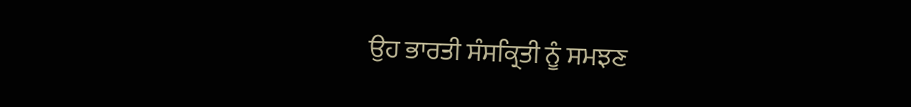ਉਹ ਭਾਰਤੀ ਸੰਸਕ੍ਰਿਤੀ ਨੂੰ ਸਮਝਣ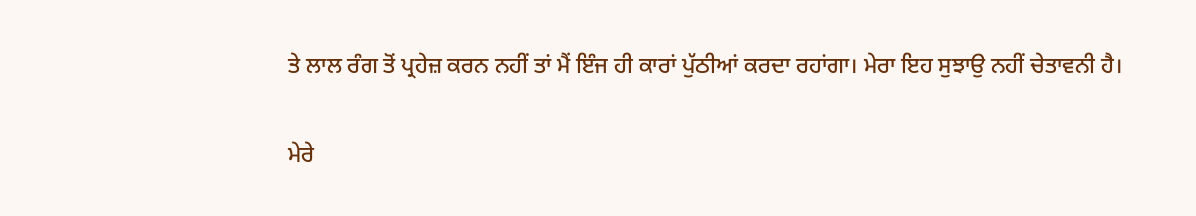ਤੇ ਲਾਲ ਰੰਗ ਤੋਂ ਪ੍ਰਹੇਜ਼ ਕਰਨ ਨਹੀਂ ਤਾਂ ਮੈਂ ਇੰਜ ਹੀ ਕਾਰਾਂ ਪੁੱਠੀਆਂ ਕਰਦਾ ਰਹਾਂਗਾ। ਮੇਰਾ ਇਹ ਸੁਝਾਉ ਨਹੀਂ ਚੇਤਾਵਨੀ ਹੈ।

ਮੇਰੇ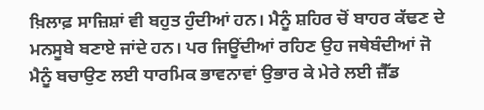ਖ਼ਿਲਾਫ਼ ਸਾਜ਼ਿਸ਼ਾਂ ਵੀ ਬਹੁਤ ਹੁੰਦੀਆਂ ਹਨ। ਮੈਨੂੰ ਸ਼ਹਿਰ ਚੋਂ ਬਾਹਰ ਕੱਢਣ ਦੇ ਮਨਸੂਬੇ ਬਣਾਏ ਜਾਂਦੇ ਹਨ। ਪਰ ਜਿਊਂਦੀਆਂ ਰਹਿਣ ਉਹ ਜਥੇਬੰਦੀਆਂ ਜੋ ਮੈਨੂੰ ਬਚਾਉਣ ਲਈ ਧਾਰਮਿਕ ਭਾਵਨਾਵਾਂ ਉਭਾਰ ਕੇ ਮੇਰੇ ਲਈ ਜ਼ੈੱਡ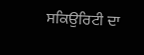ਸਕਿਉਰਿਟੀ ਦਾ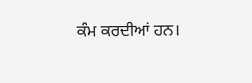ਕੰਮ ਕਰਦੀਆਂ ਹਨ।